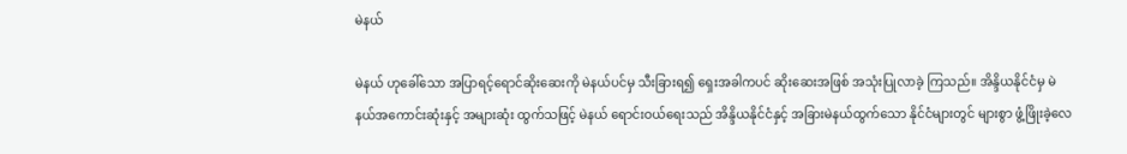မဲနယ်

မဲနယ် ဟုခေါ်သော အပြာရင့်ရောင်ဆိုးဆေးကို မဲနယ်ပင်မှ သီးခြားရ၍ ရှေးအခါကပင် ဆိုးဆေးအဖြစ် အသုံးပြုလာခဲ့ ကြသည်။ အိန္ဒိယနိုင်ငံမှ မဲနယ်အကောင်းဆုံးနှင့် အများဆုံး ထွက်သဖြင့် မဲနယ် ရောင်းဝယ်ရေးသည် အိန္ဒိယနိုင်ငံနှင့် အခြားမဲနယ်ထွက်သော နိုင်ငံများတွင် များစွာ ဖွံ့ဖြိုးခဲ့လေ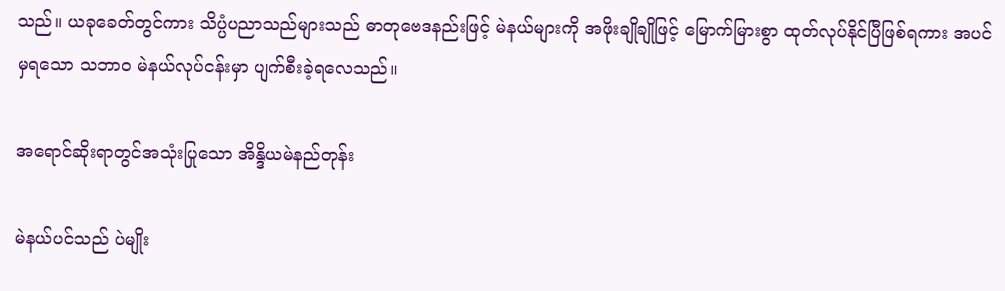သည်။ ယခုခေတ်တွင်ကား သိပ္ပံပညာသည်များသည် ဓာတုဗေဒနည်းဖြင့် မဲနယ်များကို အဖိုးချိုချိုဖြင့် မြောက်မြားစွာ ထုတ်လုပ်နိုင်ပြီဖြစ်ရကား အပင်မှရသော သဘာဝ မဲနယ်လုပ်ငန်းမှာ ပျက်စီးခဲ့ရလေသည်။

အရောင်ဆိုးရာတွင်အသုံးပြုသော အိန္ဒိယမဲနည်တုန်း

မဲနယ်ပင်သည် ပဲမျိုး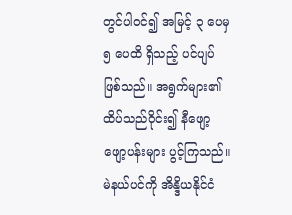တွင်ပါဝင်၍ အမြင့် ၃ ပေမှ ၅ ပေထိ ရှိသည့် ပင်ပျပ် ဖြစ်သည်။ အရွက်များ၏ ထိပ်သည်ဝိုင်း၍ နီဖျော့ဖျော့ပန်းများ ပွင့်ကြသည်။ မဲနယ်ပင်ကို အိန္ဒိယနိုင်ငံ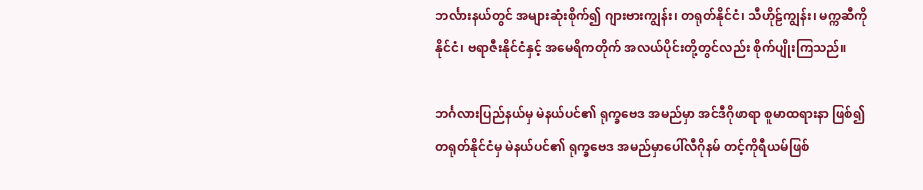ဘင်္လားနယ်တွင် အများဆုံးစိုက်၍ ဂျားဗားကျွန်း၊ တရုတ်နိုင်ငံ၊ သီဟိုဠ်ကျွန်း၊ မက္ကဆီကိုနိုင်ငံ၊ ဗရာဇီးနိုင်ငံနှင့် အမေရိကတိုက် အလယ်ပိုင်းတို့တွင်လည်း စိုက်ပျိုးကြသည်။

ဘင်္ဂလားပြည်နယ်မှ မဲနယ်ပင်၏ ရုက္ခဗေဒ အမည်မှာ အင်ဒီဂိုဖာရာ စူမာထရားနာ ဖြစ်၍ တရုတ်နိုင်ငံမှ မဲနယ်ပင်၏ ရုက္ခဗေဒ အမည်မှာပေါ်လီဂိုနမ် တင့်ကိုရီယမ်ဖြစ်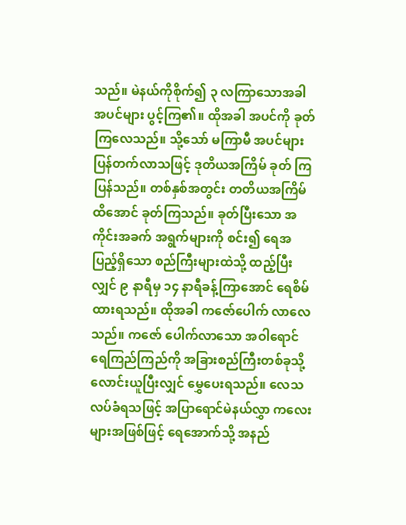သည်။ မဲနယ်ကိုစိုက်၍ ၃ လကြာသောအခါ အပင်များ ပွင့်ကြ၏။ ထိုအခါ အပင်ကို ခုတ်ကြလေသည်။ သို့သော် မကြာမီ အပင်များ ပြန်တက်လာသဖြင့် ဒုတိယအကြိမ် ခုတ် ကြပြန်သည်။ တစ်နှစ်အတွင်း တတိယအကြိမ် ထိအောင် ခုတ်ကြသည်။ ခုတ်ပြီးသော အကိုင်းအခက် အရွက်များကို စင်း၍ ရေအပြည့်ရှိသော စည်ကြီးများထဲသို့ ထည့်ပြီးလျှင် ၉ နာရီမှ ၁၄ နာရီခန့်ကြာအောင် ရေစိမ်ထားရသည်။ ထိုအခါ ကဇော်ပေါက် လာလေသည်။ ကဇော် ပေါက်လာသော အဝါရောင် ရေကြည်ကြည်ကို အခြားစည်ကြီးတစ်ခုသို့ လောင်းယူပြီးလျှင် မွှေပေးရသည်။ လေသလပ်ခံရသဖြင့် အပြာရောင်မဲနယ်လွှာ ကလေးများအဖြစ်ဖြင့် ရေအောက်သို့ အနည်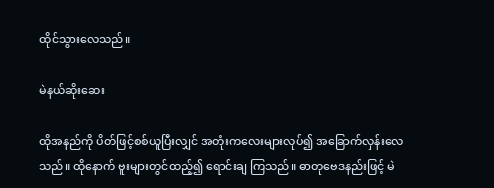ထိုင်သွားလေသည်။

မဲနယ်ဆိုးဆေး

ထိုအနည်ကို ပိတ်ဖြင့်စစ်ယူပြီးလျှင် အတုံးကလေးများလုပ်၍ အခြောက်လှန်းလေသည်။ ထိုနောက် ဗူးများတွင်ထည့်၍ ရောင်းချ ကြသည်။ ဓာတုဗေဒနည်းဖြင့် မဲ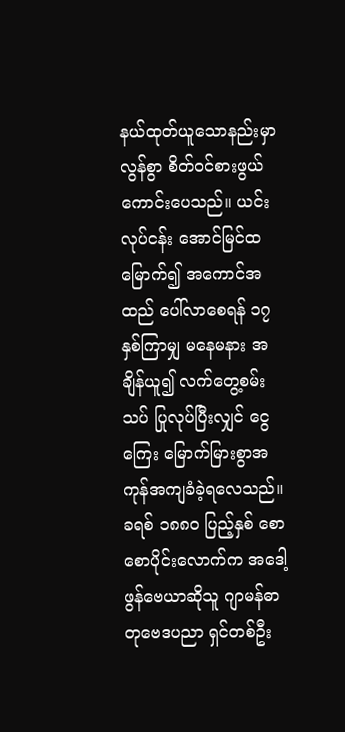နယ်ထုတ်ယူသောနည်းမှာ လွန်စွာ စိတ်ဝင်စားဖွယ် ကောင်းပေသည်။ ယင်းလုပ်ငန်း အောင်မြင်ထမြောက်၍ အကောင်အထည် ပေါ်လာစေရန် ၁၇ နှစ်ကြာမျှ မနေမနား အချိန်ယူ၍ လက်တွေ့စမ်းသပ် ပြုလုပ်ပြီးလျှင် ငွေကြေး မြောက်မြားစွာအကုန်အကျခံခဲ့ရလေသည်။ ခရစ် ၁၈၈ဝ ပြည့်နှစ် စောစောပိုင်းလောက်က အဒေါ့ဖွန်ဗေယာဆိုသူ ဂျာမန်ဓာတုဗေဒပညာ ရှင်တစ်ဦး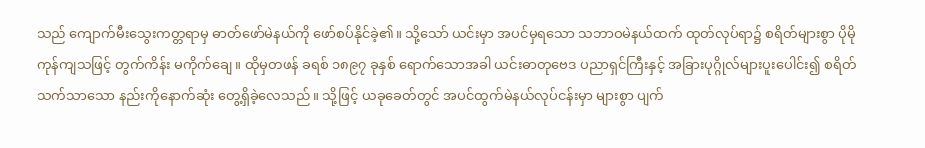သည် ကျောက်မီးသွေးကတ္တရာမှ ဓာတ်ဖော်မဲနယ်ကို ဖော်စပ်နိုင်ခဲ့၏။ သို့သော် ယင်းမှာ အပင်မှရသော သဘာဝမဲနယ်ထက် ထုတ်လုပ်ရာ၌ စရိတ်များစွာ ပိုမိုကုန်ကျသဖြင့် တွက်ကိန်း မကိုက်ချေ။ ထိုမှတဖန် ခရစ် ၁၈၉၇ ခုနှစ် ရောက်သောအခါ ယင်းဓာတုဗေဒ ပညာရှင်ကြီးနှင့် အခြားပုဂ္ဂိုလ်များပူးပေါင်း၍ စရိတ်သက်သာသော နည်းကိုနောက်ဆုံး တွေ့ရှိခဲ့လေသည်။ သို့ဖြင့် ယခုခေတ်တွင် အပင်ထွက်မဲနယ်လုပ်ငန်းမှာ များစွာ ပျက်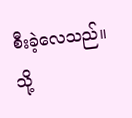စီးခဲ့လေသည်။ သို့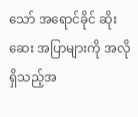သော် အရောင်ခိုင် ဆိုးဆေး အပြာများကို အလိုရှိသည့်အ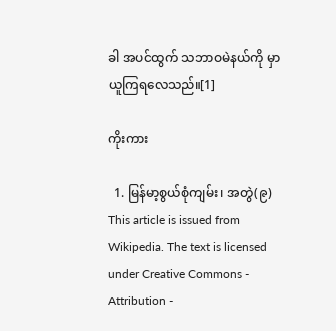ခါ အပင်ထွက် သဘာဝမဲနယ်ကို မှာယူကြရလေသည်။[1]

ကိုးကား

  1. မြန်မာ့စွယ်စုံကျမ်း၊ အတွဲ(၉)
This article is issued from Wikipedia. The text is licensed under Creative Commons - Attribution -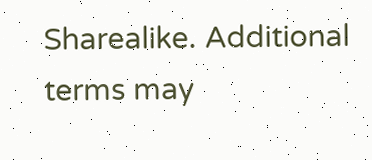Sharealike. Additional terms may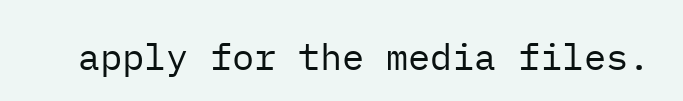apply for the media files.